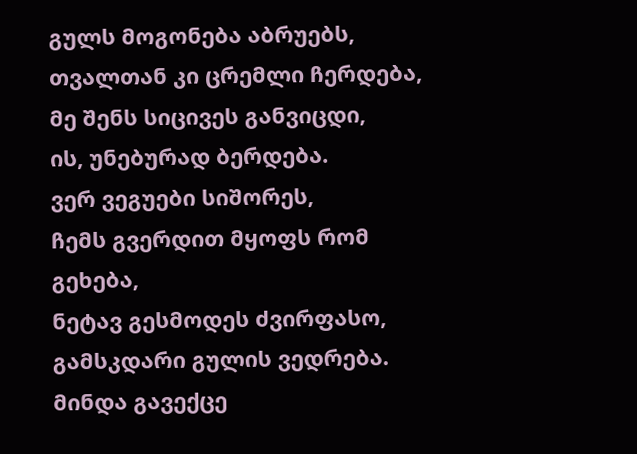გულს მოგონება აბრუებს,
თვალთან კი ცრემლი ჩერდება,
მე შენს სიცივეს განვიცდი,
ის, უნებურად ბერდება.
ვერ ვეგუები სიშორეს,
ჩემს გვერდით მყოფს რომ გეხება,
ნეტავ გესმოდეს ძვირფასო,
გამსკდარი გულის ვედრება.
მინდა გავექცე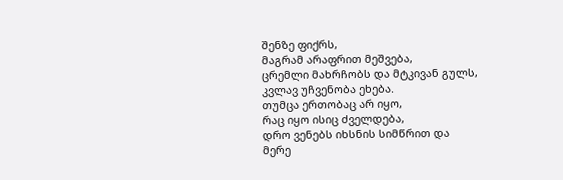შენზე ფიქრს,
მაგრამ არაფრით მეშვება,
ცრემლი მახრჩობს და მტკივან გულს,
კვლავ უჩვენობა ეხება.
თუმცა ერთობაც არ იყო,
რაც იყო ისიც ძველდება,
დრო ვენებს იხსნის სიმწრით და
მერე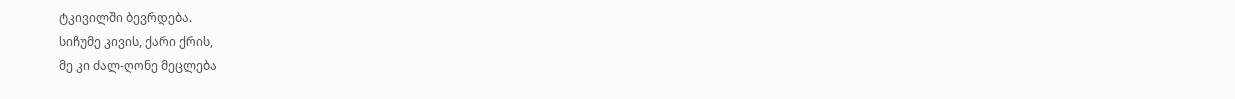ტკივილში ბევრდება.
სიჩუმე კივის, ქარი ქრის,
მე კი ძალ-ღონე მეცლება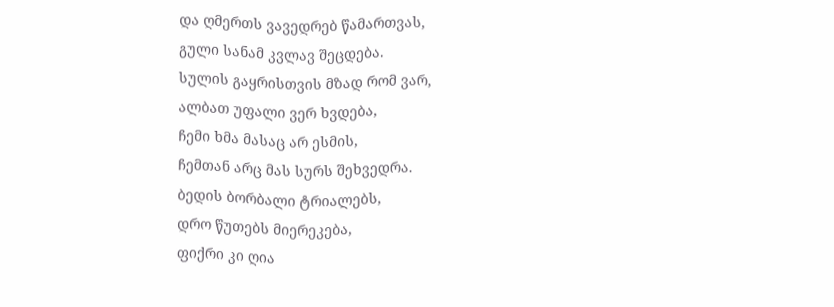და ღმერთს ვავედრებ წამართვას,
გული სანამ კვლავ შეცდება.
სულის გაყრისთვის მზად რომ ვარ,
ალბათ უფალი ვერ ხვდება,
ჩემი ხმა მასაც არ ესმის,
ჩემთან არც მას სურს შეხვედრა.
ბედის ბორბალი ტრიალებს,
დრო წუთებს მიერეკება,
ფიქრი კი ღია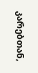კარებთან,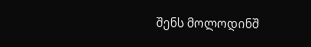შენს მოლოდინშ